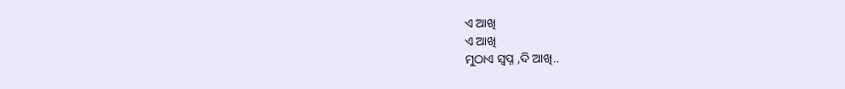ଏ ଆଖି
ଏ ଆଖି
ମୁଠାଏ ସ୍ବପ୍ନ ,ଦି ଆଖି..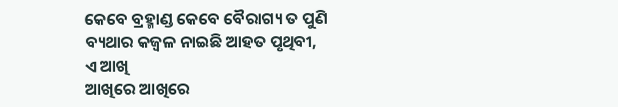କେବେ ବ୍ରହ୍ମାଣ୍ଡ କେବେ ବୈରାଗ୍ୟ ତ ପୁଣି ବ୍ୟଥାର କଜ୍ଵଳ ନାଇଛି ଆହତ ପୃଥିବୀ,
ଏ ଆଖି
ଆଖିରେ ଆଖିରେ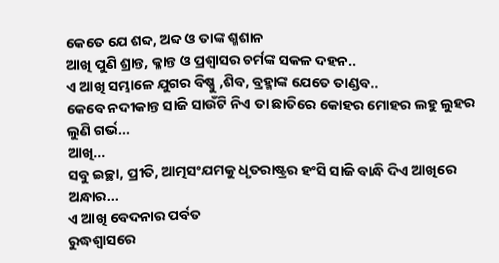କେତେ ଯେ ଶବ୍ଦ, ଅବ୍ଦ ଓ ତାଙ୍କ ଶ୍ମଶାନ
ଆଖି ପୁଣି ଶ୍ରାନ୍ତ, କ୍ଳାନ୍ତ ଓ ପ୍ରଶ୍ୱାସର ଚର୍ମଙ୍କ ସକଳ ଦହନ..
ଏ ଆଖି ସମ୍ଭାଳେ ଯୁଗର ବିଷ୍ଣୁ ,ଶିବ, ବ୍ରହ୍ମାଙ୍କ ଯେତେ ତାଣ୍ଡବ..
କେବେ ନଦୀକାନ୍ତ ସାଜି ସାଉଁଟି ନିଏ ତା ଛାତିରେ କୋହର ମୋହର ଲହୁ ଲୁହର ଲୁଣି ଗର୍ଭ...
ଆଖି...
ସବୁ ଇଚ୍ଛା, ପ୍ରୀତି, ଆତ୍ମସଂଯମକୁ ଧୃତରାଷ୍ଟ୍ରର ହଂସି ସାଜି ବାନ୍ଧି ଦିଏ ଆଖିରେ ଅନ୍ଧାର...
ଏ ଆଖି ବେଦନାର ପର୍ବତ
ରୁଦ୍ଧଶ୍ୱାସରେ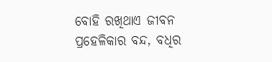ବୋହି ରଖିଥାଏ ଜୀବନ ପ୍ରହେଳିକାର ବନ୍ଦ, ବଧିର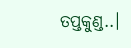ତପ୍ତକୁଣ୍ଡ..।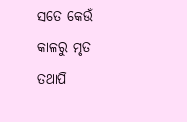ସତେ କେଉଁ କାଳରୁ ମୃତ ତଥାପି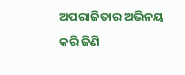ଅପରାଜିତାର ଅଭିନୟ କରି ଜିଣି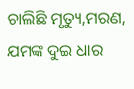ଚାଲିଛି ମୃତ୍ୟୁ,ମରଣ, ଯମଙ୍କ ଦୁଇ ଧାର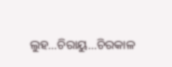ଲୁହ...ଚିରାୟୁ...ଚିରକାଳ